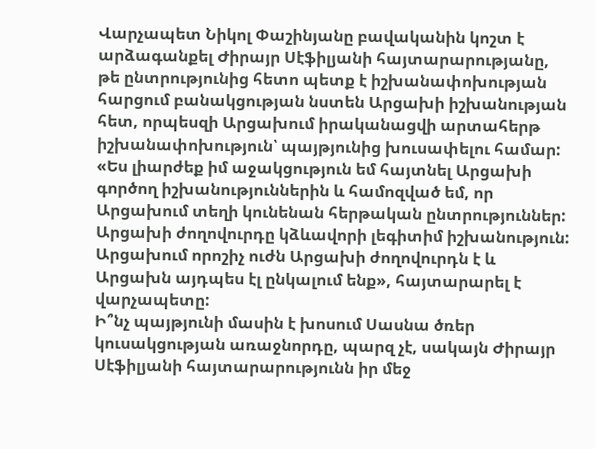Վարչապետ Նիկոլ Փաշինյանը բավականին կոշտ է արձագանքել Ժիրայր Սէֆիլյանի հայտարարությանը, թե ընտրությունից հետո պետք է իշխանափոխության հարցում բանակցության նստեն Արցախի իշխանության հետ, որպեսզի Արցախում իրականացվի արտահերթ իշխանափոխություն՝ պայթյունից խուսափելու համար:
«Ես լիարժեք իմ աջակցություն եմ հայտնել Արցախի գործող իշխանություններին և համոզված եմ, որ Արցախում տեղի կունենան հերթական ընտրություններ: Արցախի ժողովուրդը կձևավորի լեգիտիմ իշխանություն: Արցախում որոշիչ ուժն Արցախի ժողովուրդն է և Արցախն այդպես էլ ընկալում ենք», հայտարարել է վարչապետը:
Ի՞նչ պայթյունի մասին է խոսում Սասնա ծռեր կուսակցության առաջնորդը, պարզ չէ, սակայն Ժիրայր Սէֆիլյանի հայտարարությունն իր մեջ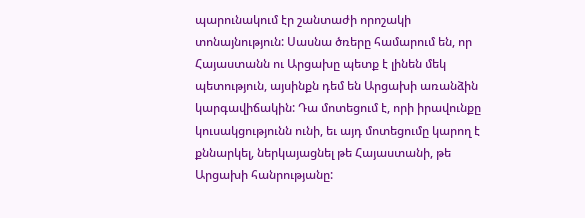պարունակում էր շանտաժի որոշակի տոնայնություն: Սասնա ծռերը համարում են, որ Հայաստանն ու Արցախը պետք է լինեն մեկ պետություն, այսինքն դեմ են Արցախի առանձին կարգավիճակին: Դա մոտեցում է, որի իրավունքը կուսակցությունն ունի, եւ այդ մոտեցումը կարող է քննարկել, ներկայացնել թե Հայաստանի, թե Արցախի հանրությանը: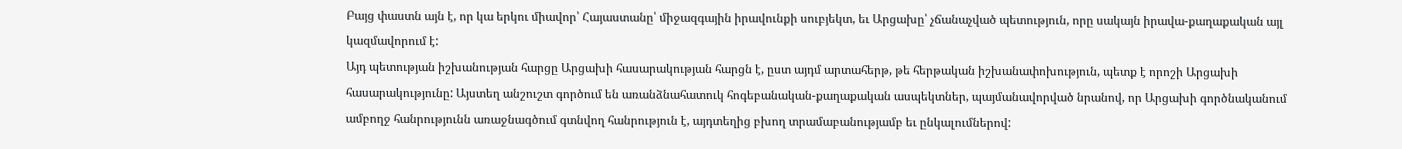Բայց փաստն այն է, որ կա երկու միավոր՝ Հայաստանը՝ միջազգային իրավունքի սուբյեկտ, եւ Արցախը՝ չճանաչված պետություն, որը սակայն իրավա-քաղաքական այլ կազմավորում է:
Այդ պետության իշխանության հարցը Արցախի հասարակության հարցն է, ըստ այդմ արտահերթ, թե հերթական իշխանափոխություն, պետք է որոշի Արցախի հասարակությունը: Այստեղ անշուշտ գործում են առանձնահատուկ հոգեբանական-քաղաքական ասպեկտներ, պայմանավորված նրանով, որ Արցախի գործնականում ամբողջ հանրությունն առաջնագծում գտնվող հանրություն է, այդտեղից բխող տրամաբանությամբ եւ ընկալումներով: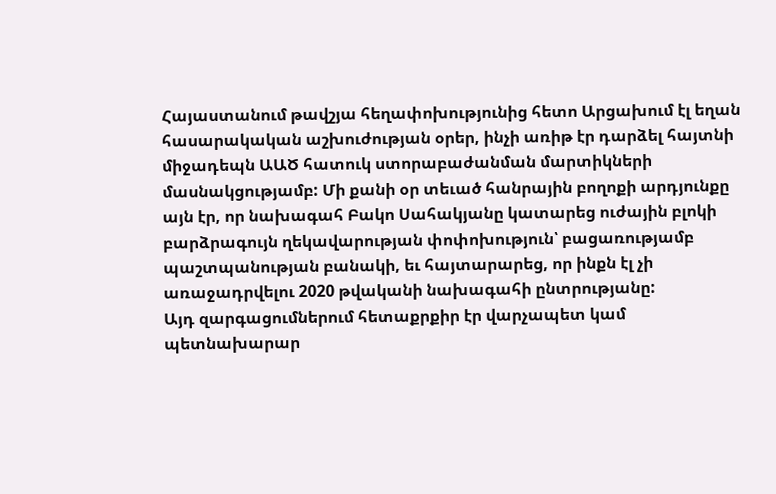Հայաստանում թավշյա հեղափոխությունից հետո Արցախում էլ եղան հասարակական աշխուժության օրեր, ինչի առիթ էր դարձել հայտնի միջադեպն ԱԱԾ հատուկ ստորաբաժանման մարտիկների մասնակցությամբ: Մի քանի օր տեւած հանրային բողոքի արդյունքը այն էր, որ նախագահ Բակո Սահակյանը կատարեց ուժային բլոկի բարձրագույն ղեկավարության փոփոխություն՝ բացառությամբ պաշտպանության բանակի, եւ հայտարարեց, որ ինքն էլ չի առաջադրվելու 2020 թվականի նախագահի ընտրությանը:
Այդ զարգացումներում հետաքրքիր էր վարչապետ կամ պետնախարար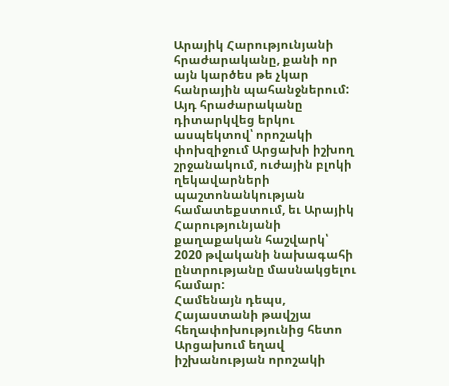Արայիկ Հարությունյանի հրաժարականը, քանի որ այն կարծես թե չկար հանրային պահանջներում: Այդ հրաժարականը դիտարկվեց երկու ասպեկտով՝ որոշակի փոխզիջում Արցախի իշխող շրջանակում, ուժային բլոկի ղեկավարների պաշտոնանկության համատեքստում, եւ Արայիկ Հարությունյանի քաղաքական հաշվարկ՝ 2020 թվականի նախագահի ընտրությանը մասնակցելու համար:
Համենայն դեպս, Հայաստանի թավշյա հեղափոխությունից հետո Արցախում եղավ իշխանության որոշակի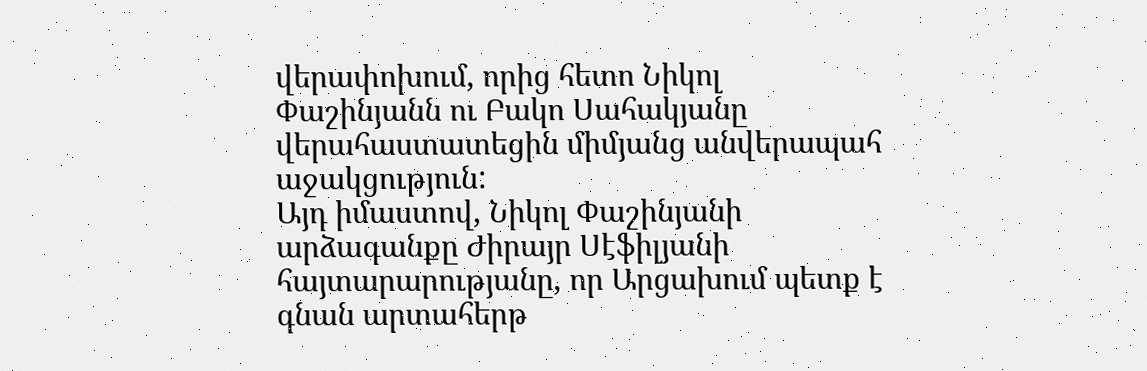վերափոխում, որից հետո Նիկոլ Փաշինյանն ու Բակո Սահակյանը վերահաստատեցին միմյանց անվերապահ աջակցություն:
Այդ իմաստով, Նիկոլ Փաշինյանի արձագանքը Ժիրայր Սէֆիլյանի հայտարարությանը, որ Արցախում պետք է գնան արտահերթ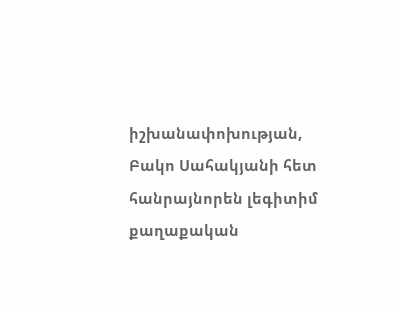իշխանափոխության, Բակո Սահակյանի հետ հանրայնորեն լեգիտիմ քաղաքական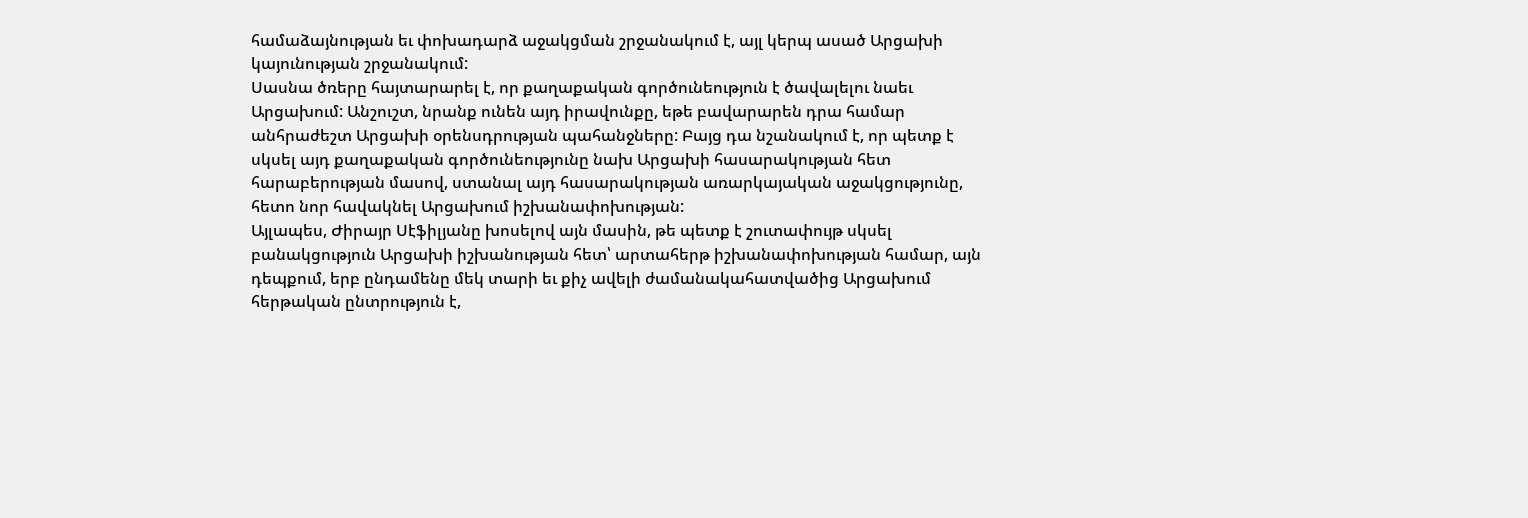համաձայնության եւ փոխադարձ աջակցման շրջանակում է, այլ կերպ ասած Արցախի կայունության շրջանակում:
Սասնա ծռերը հայտարարել է, որ քաղաքական գործունեություն է ծավալելու նաեւ Արցախում: Անշուշտ, նրանք ունեն այդ իրավունքը, եթե բավարարեն դրա համար անհրաժեշտ Արցախի օրենսդրության պահանջները: Բայց դա նշանակում է, որ պետք է սկսել այդ քաղաքական գործունեությունը նախ Արցախի հասարակության հետ հարաբերության մասով, ստանալ այդ հասարակության առարկայական աջակցությունը, հետո նոր հավակնել Արցախում իշխանափոխության:
Այլապես, Ժիրայր Սէֆիլյանը խոսելով այն մասին, թե պետք է շուտափույթ սկսել բանակցություն Արցախի իշխանության հետ՝ արտահերթ իշխանափոխության համար, այն դեպքում, երբ ընդամենը մեկ տարի եւ քիչ ավելի ժամանակահատվածից Արցախում հերթական ընտրություն է,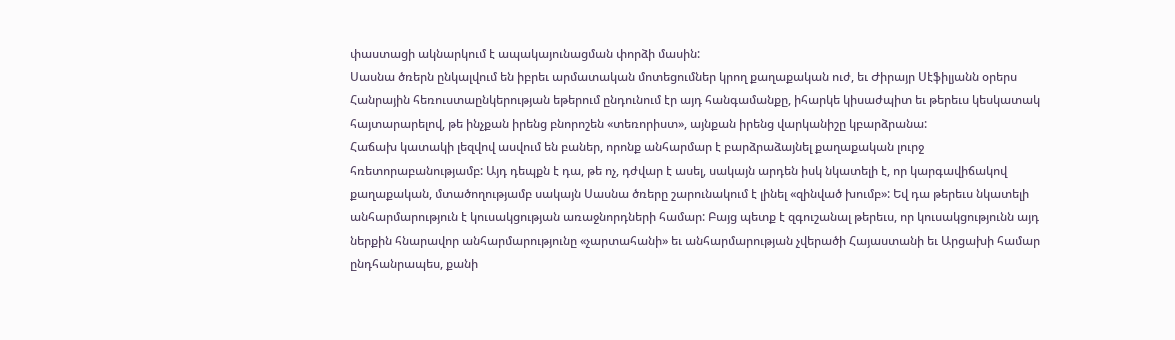փաստացի ակնարկում է ապակայունացման փորձի մասին:
Սասնա ծռերն ընկալվում են իբրեւ արմատական մոտեցումներ կրող քաղաքական ուժ, եւ Ժիրայր Սէֆիլյանն օրերս Հանրային հեռուստաընկերության եթերում ընդունում էր այդ հանգամանքը, իհարկե կիսաժպիտ եւ թերեւս կեսկատակ հայտարարելով, թե ինչքան իրենց բնորոշեն «տեռորիստ», այնքան իրենց վարկանիշը կբարձրանա:
Հաճախ կատակի լեզվով ասվում են բաներ, որոնք անհարմար է բարձրաձայնել քաղաքական լուրջ հռետորաբանությամբ: Այդ դեպքն է դա, թե ոչ, դժվար է ասել, սակայն արդեն իսկ նկատելի է, որ կարգավիճակով քաղաքական, մտածողությամբ սակայն Սասնա ծռերը շարունակում է լինել «զինված խումբ»: Եվ դա թերեւս նկատելի անհարմարություն է կուսակցության առաջնորդների համար: Բայց պետք է զգուշանալ թերեւս, որ կուսակցությունն այդ ներքին հնարավոր անհարմարությունը «չարտահանի» եւ անհարմարության չվերածի Հայաստանի եւ Արցախի համար ընդհանրապես, քանի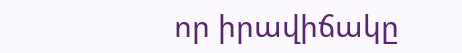որ իրավիճակը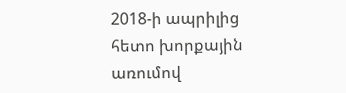2018-ի ապրիլից հետո խորքային առումով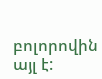բոլորովին այլ է: